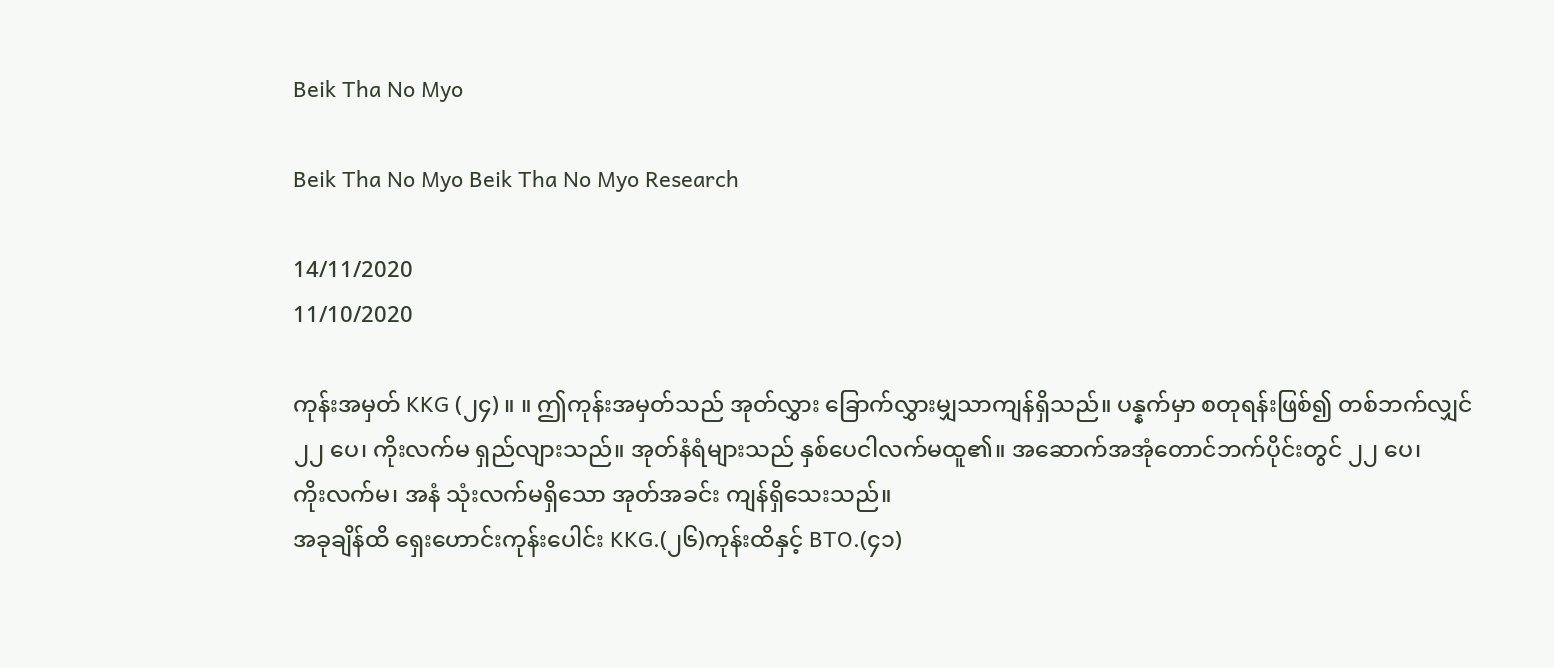Beik Tha No Myo

Beik Tha No Myo Beik Tha No Myo Research

14/11/2020
11/10/2020

ကုန်းအမှတ် KKG (၂၄) ။ ။ ဤကုန်းအမှတ်သည် အုတ်လွှား ခြောက်လွှားမျှသာကျန်ရှိသည်။ ပန္နက်မှာ စတုရန်းဖြစ်၍ တစ်ဘက်လျှင် ၂၂ ပေ၊ ကိုးလက်မ ရှည်လျားသည်။ အုတ်နံရံများသည် နှစ်ပေငါလက်မထူ၏။ အဆောက်အအုံတောင်ဘက်ပိုင်းတွင် ၂၂ ပေ၊
ကိုးလက်မ၊ အနံ သုံးလက်မရှိသော အုတ်အခင်း ကျန်ရှိသေးသည်။
အခုချိန်ထိ ရှေးဟောင်းကုန်းပေါင်း KKG.(၂၆)ကုန်းထိနှင့် BTO.(၄၁)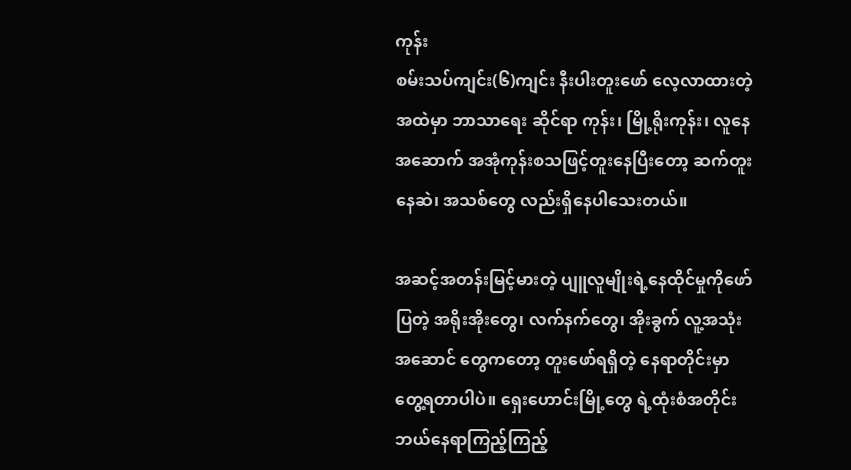ကုန်း
စမ်းသပ်ကျင်း(၆)ကျင်း နီးပါးတူးဖော် လေ့လာထားတဲ့ အထဲမှာ ဘာသာရေး ဆိုင်ရာ ကုန်း၊ မြို့ရိုးကုန်း၊ လူနေအဆောက် အအုံကုန်းစသဖြင့်တူးနေပြီးတော့ ဆက်တူးနေဆဲ၊ အသစ်တွေ လည်းရှိနေပါသေးတယ်။

အဆင့်အတန်းမြင့်မားတဲ့ ပျူလူမျိုးရဲ့နေထိုင်မှုကိုဖော်ပြတဲ့ အရိုးအိုးတွေ၊ လက်နက်တွေ၊ အိုးခွက် လူ့အသုံးအဆောင် တွေကတော့ တူးဖော်ရရှိတဲ့ နေရာတိုင်းမှာ တွေ့ရတာပါပဲ။ ရှေးဟောင်းမြို့တွေ ရဲ့ထုံးစံအတိုင်း ဘယ်နေရာကြည့်ကြည့်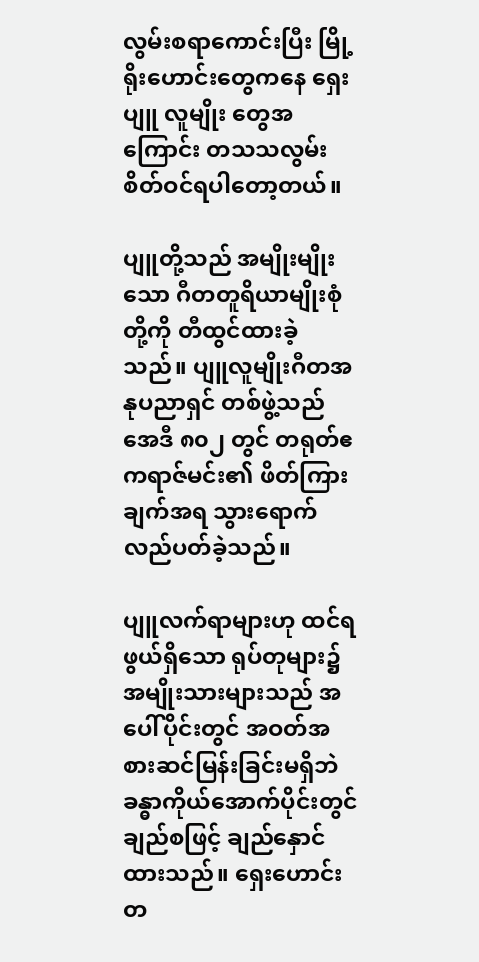လွမ်းစရာကောင်းပြီး မြို့ရိုးဟောင်းတွေကနေ ရှေးပျူ လူမျိုး တွေအကြောင်း တသသလွမ်းစိတ်ဝင်ရပါတော့တယ်။

ပျူတို့သည် အမျိုးမျိုးသော ဂီတတူရိယာမျိုးစုံတို့ကို တီထွင်ထားခဲ့သည်။ ပျူလူမျိုးဂီတအနုပညာရှင် တစ်ဖွဲ့သည် အေဒီ ၈၀၂ တွင် တရုတ်ဧကရာဇ်မင်း၏ ဖိတ်ကြားချက်အရ သွားရောက်လည်ပတ်ခဲ့သည်။

ပျူလက်ရာများဟု ထင်ရဖွယ်ရှိသော ရုပ်တုများ၌ အမျိုးသားများသည် အပေါ်ပိုင်းတွင် အဝတ်အစားဆင်မြန်းခြင်းမရှိဘဲ ခန္ဓာကိုယ်အောက်ပိုင်းတွင် ချည်စဖြင့် ချည်နှောင်ထားသည်။ ရှေးဟောင်း တ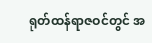ရုတ်ထန်ရာဇဝင်တွင် အ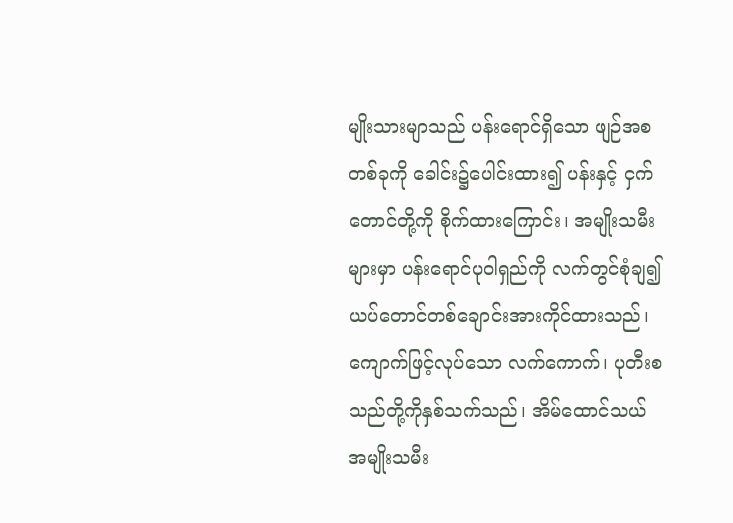မျိုးသားမျာသည် ပန်းရောင်ရှိသော ဖျဉ်အစတစ်ခုကို ခေါင်း၌ပေါင်းထား၍ ပန်းနှင့် ငှက်တောင်တို့ကို စိုက်ထားကြောင်း၊ အမျိုးသမီးများမှာ ပန်းရောင်ပုဝါရှည်ကို လက်တွင်စုံချ၍ ယပ်တောင်တစ်ချောင်းအားကိုင်ထားသည်၊ ကျောက်ဖြင့်လုပ်သော လက်ကောက်၊ ပုတီးစသည်တို့ကိုနှစ်သက်သည်၊ အိမ်ထောင်သယ်အမျိုးသမီး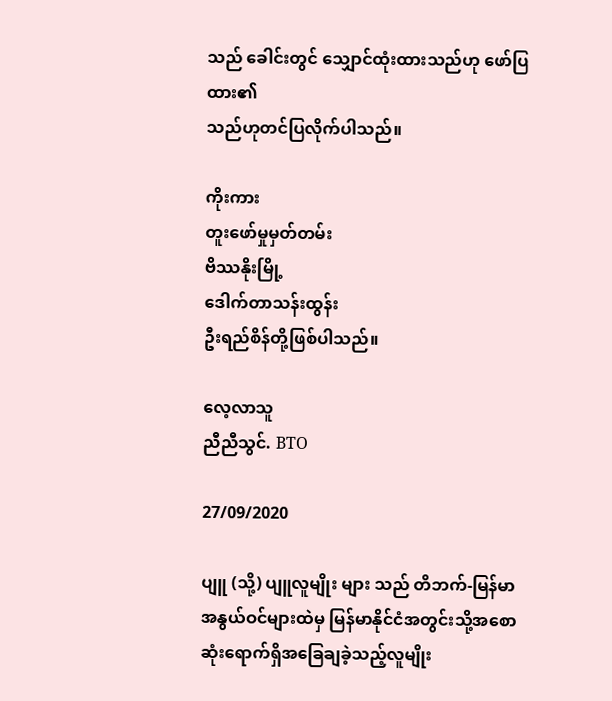သည် ခေါင်းတွင် သျှောင်ထုံးထားသည်ဟု ဖော်ပြထား၏
သည်ဟုတင်ပြလိုက်ပါသည်။

ကိုးကား
တူးဖော်မှုမှတ်တမ်း
ဗိဿနိုးမြို့
ဒေါက်တာသန်းထွန်း
ဦးရည်စိန်တို့ဖြစ်ပါသည်။

လေ့လာသူ
ညီညီသွင်. BTO

27/09/2020

ပျူ (သို့) ပျူလူမျိုး များ သည် တိဘက်-မြန်မာအနွယ်ဝင်များထဲမှ မြန်မာနိုင်ငံအတွင်းသို့အစောဆုံးရောက်ရှိအခြေချခဲ့သည့်လူမျိုး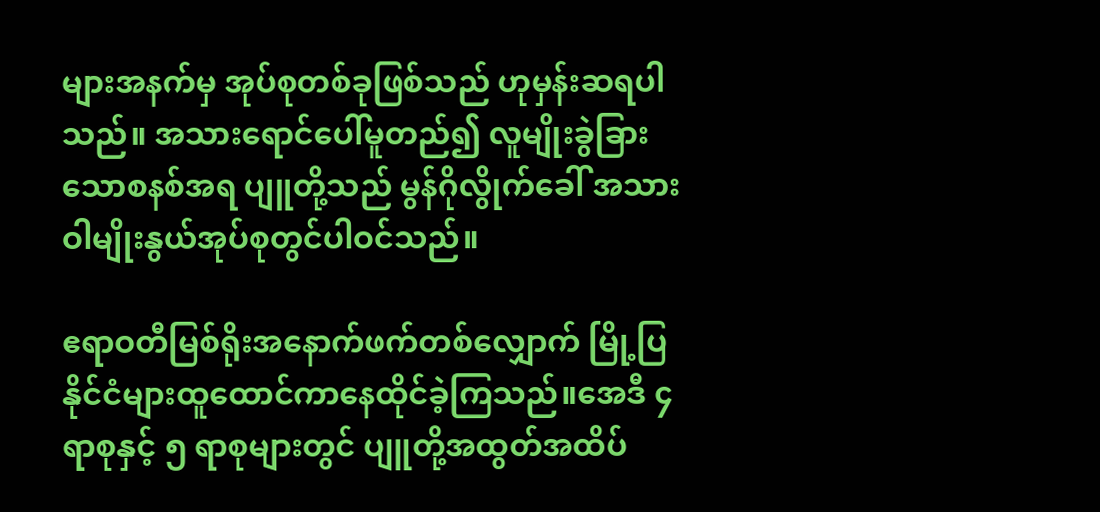များအနက်မှ အုပ်စုတစ်ခုဖြစ်သည် ဟုမှန်းဆရပါသည်။ အသားရောင်ပေါ်မူတည်၍ လူမျိုးခွဲခြားသောစနစ်အရ ပျူတို့သည် မွန်ဂိုလွိုက်ခေါ် အသားဝါမျိုးနွယ်အုပ်စုတွင်ပါဝင်သည်။

ဧရာဝတီမြစ်ရိုးအနောက်ဖက်တစ်လျှောက် မြို့ပြနိုင်ငံများထူထောင်ကာနေထိုင်ခဲ့ကြသည်။အေဒီ ၄ရာစုနှင့် ၅ ရာစုများတွင် ပျူတို့အထွတ်အထိပ်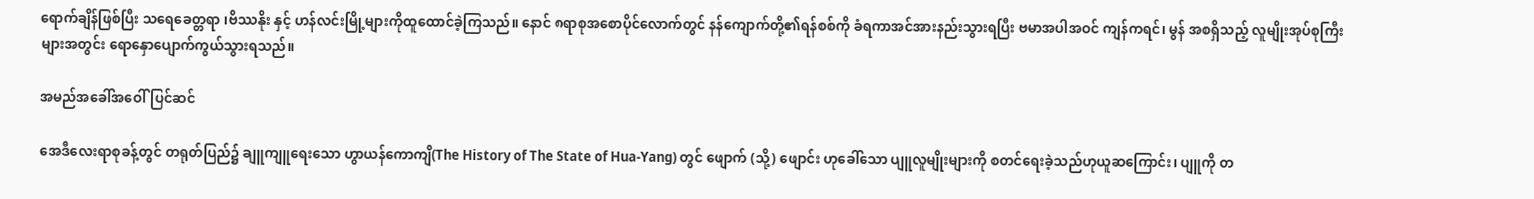ရောက်ချိန်ဖြစ်ပြီး သရေခေတ္တရာ ၊ဗိဿနိုး နှင့် ဟန်လင်းမြို့များကိုထူထောင်ခဲ့ကြသည်။ နောင် ၈ရာစုအစောပိုင်လောက်တွင် နန်ကျောက်တို့၏ရန်စစ်ကို ခံရကာအင်အားနည်းသွားရပြီး ဗမာအပါအဝင် ကျန်ကရင်၊ မွန် အစရှိသည့် လူမျိုးအုပ်စုကြီးများအတွင်း ရောနှောပျောက်ကွယ်သွားရသည်။

အမည်အခေါ်အဝေါ်ပြင်ဆင်

အေဒီလေးရာစုခန့်တွင် တရုတ်ပြည်၌ ချူကျူရေးသော ဟွာယန်ကောကျိ(The History of The State of Hua-Yang) တွင် ဖျောက် (သို့) ဖျောင်း ဟုခေါ်သော ပျူလူမျိုးများကို စတင်ရေးခဲ့သည်ဟုယူဆကြောင်း၊ ပျူကို တ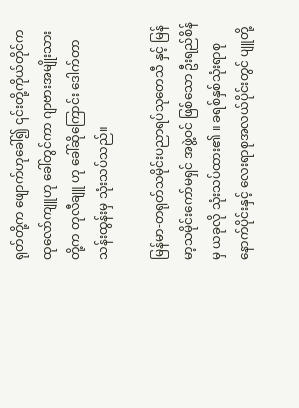ရုတ်တို့က ဖျောက်ဟုခေါ်၍ ၎င်းတို့ကိုယ်တိုင်က ထုလော်ကျူဟု ခေါ်တွင်ကာ ဂျာဗားအမျိုးသားတို့က တုလီချူ ဟု ခေါ်ဆိုကြောင်း ဒေါက်တာသန်းထွန်းမှ သုံးသပ်သည်။

မြန်မာ-တရုတ်သမိုင်းပညာရပ်သုတေသီ နှင့် မြန်မာ့သမိုင်းကော်မရှင် အဖွဲ့ဝင် ဖြစ်သော ဦးရည်စိန်မှ ယခုလို သုံးသပ်ထား၏ ။ ခရစ်နှစ်သုံးရာစုနောက်ပိုင်းနှင့် လေးရာစုအလယ်ပိုင်းတွင် ပျူတို့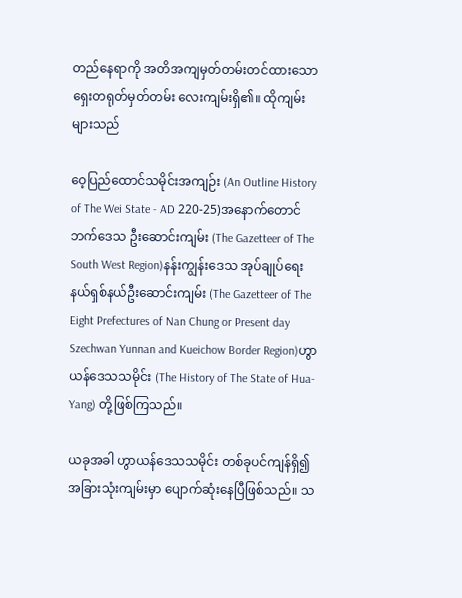တည်နေရာကို အတိအကျမှတ်တမ်းတင်ထားသော ရှေးတရုတ်မှတ်တမ်း လေးကျမ်းရှိ၏။ ထိုကျမ်းများသည်

ဝေ့ပြည်ထောင်သမိုင်းအကျဉ်း (An Outline History of The Wei State - AD 220-25)အနောက်တောင်ဘက်ဒေသ ဦးဆောင်းကျမ်း (The Gazetteer of The South West Region)နန်းကျွန်းဒေသ အုပ်ချုပ်ရေးနယ်ရှစ်နယ်ဦးဆောင်းကျမ်း (The Gazetteer of The Eight Prefectures of Nan Chung or Present day Szechwan Yunnan and Kueichow Border Region)ဟွာယန်ဒေသသမိုင်း (The History of The State of Hua-Yang) တို့ဖြစ်ကြသည်။

ယခုအခါ ဟွာယန်ဒေသသမိုင်း တစ်ခုပင်ကျန်ရှိ၍ အခြားသုံးကျမ်းမှာ ပျောက်ဆုံးနေပြီဖြစ်သည်။ သ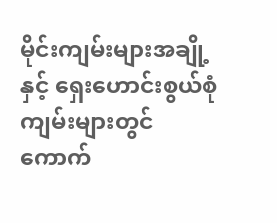မိုင်းကျမ်းများအချို့နှင့် ရှေးဟောင်းစွယ်စုံကျမ်းများတွင် ကောက်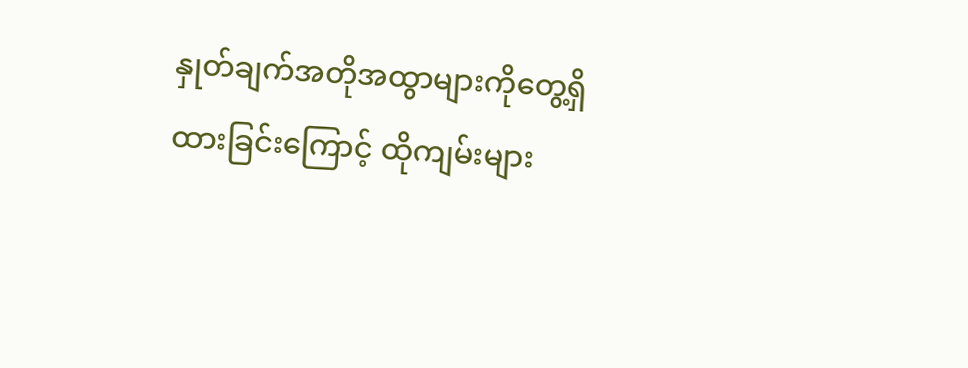နှုတ်ချက်အတိုအထွာများကိုတွေ့ရှိထားခြင်းကြောင့် ထိုကျမ်းများ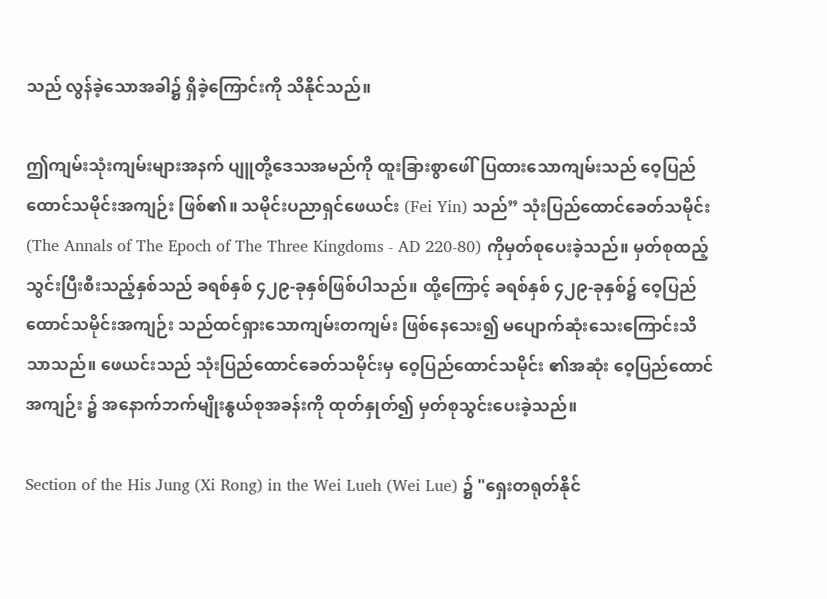သည် လွန်ခဲ့သောအခါ၌ ရှိခဲ့ကြောင်းကို သိနိုင်သည်။

ဤကျမ်းသုံးကျမ်းများအနက် ပျူတို့ဒေသအမည်ကို ထူးခြားစွာဖေါ်ပြထားသောကျမ်းသည် ဝေ့ပြည်ထောင်သမိုင်းအကျဉ်း ဖြစ်၏။ သမိုင်းပညာရှင်ဖေယင်း (Fei Yin) သည်” သုံးပြည်ထောင်ခေတ်သမိုင်း (The Annals of The Epoch of The Three Kingdoms - AD 220-80) ကိုမှတ်စုပေးခဲ့သည်။ မှတ်စုထည့်သွင်းပြီးစီးသည့်နှစ်သည် ခရစ်နှစ် ၄၂၉-ခုနှစ်ဖြစ်ပါသည်။ ထို့ကြောင့် ခရစ်နှစ် ၄၂၉-ခုနှစ်၌ ဝေ့ပြည်ထောင်သမိုင်းအကျဉ်း သည်ထင်ရှားသောကျမ်းတကျမ်း ဖြစ်နေသေး၍ မပျောက်ဆုံးသေးကြောင်းသိသာသည်။ ဖေယင်းသည် သုံးပြည်ထောင်ခေတ်သမိုင်းမှ ဝေ့ပြည်ထောင်သမိုင်း ၏အဆုံး ဝေ့ပြည်ထောင်အကျဉ်း ၌ အနောက်ဘက်မျိုးနွယ်စုအခန်းကို ထုတ်နှုတ်၍ မှတ်စုသွင်းပေးခဲ့သည်။

Section of the His Jung (Xi Rong) in the Wei Lueh (Wei Lue) ၌ "ရှေးတရုတ်နိုင်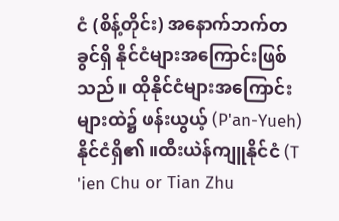ငံ (စိန့်တိုင်း) အနောက်ဘက်တခွင်ရှိ နိုင်ငံများအကြောင်းဖြစ်သည်။ ထိုနိုင်ငံများအကြောင်းများထဲ၌ ဖန်းယွယ့် (P'an-Yueh) နိုင်ငံရှိ၏ ။ထီးယဲန်ကျူနိုင်ငံ (T 'ien Chu or Tian Zhu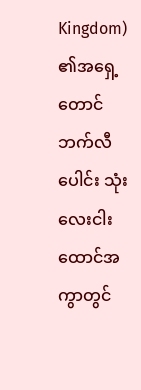Kingdom) ၏အရှေ့တောင်ဘက်လီပေါင်း သုံးလေးငါးထောင်အကွာတွင်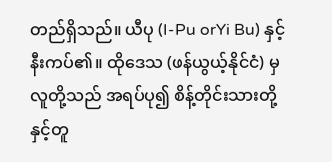တည်ရှိသည်။ ယီပု (I-Pu orYi Bu) နှင့်နီးကပ်၏။ ထိုဒေသ (ဖန်ယွယ့်နိုင်ငံ) မှလူတို့သည် အရပ်ပု၍ စိန့်တိုင်းသားတို့နှင့်တူ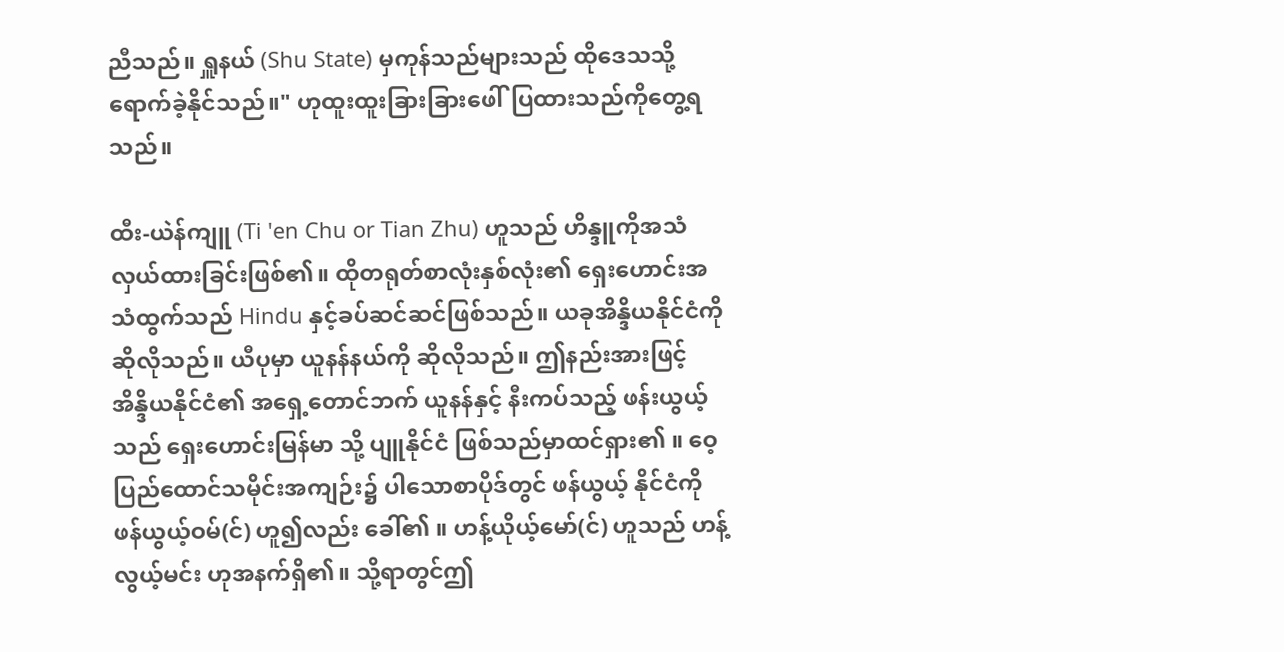ညီသည်။ ရှူနယ် (Shu State) မှကုန်သည်များသည် ထိုဒေသသို့ရောက်ခဲ့နိုင်သည်။" ဟုထူးထူးခြားခြားဖေါ်ပြထားသည်ကိုတွေ့ရသည်။

ထီး-ယဲန်ကျူ (Ti 'en Chu or Tian Zhu) ဟူသည် ဟိန္ဒူကိုအသံလှယ်ထားခြင်းဖြစ်၏။ ထိုတရုတ်စာလုံးနှစ်လုံး၏ ရှေးဟောင်းအသံထွက်သည် Hindu နှင့်ခပ်ဆင်ဆင်ဖြစ်သည်။ ယခုအိန္ဒိယနိုင်ငံကိုဆိုလိုသည်။ ယီပုမှာ ယူနန်နယ်ကို ဆိုလိုသည်။ ဤနည်းအားဖြင့် အိန္ဒိယနိုင်ငံ၏ အရှေ့တောင်ဘက် ယူနန်နှင့် နီးကပ်သည့် ဖန်းယွယ့်သည် ရှေးဟောင်းမြန်မာ သို့ ပျူနိုင်ငံ ဖြစ်သည်မှာထင်ရှား၏ ။ ဝေ့ပြည်ထောင်သမိုင်းအကျဉ်း၌ ပါသောစာပိုဒ်တွင် ဖန်ယွယ့် နိုင်ငံကို ဖန်ယွယ့်ဝမ်(င်) ဟူ၍လည်း ခေါ်၏ ။ ဟန့်ယိုယ့်မော်(င်) ဟူသည် ဟန့်လွယ့်မင်း ဟုအနက်ရှိ၏။ သို့ရာတွင်ဤ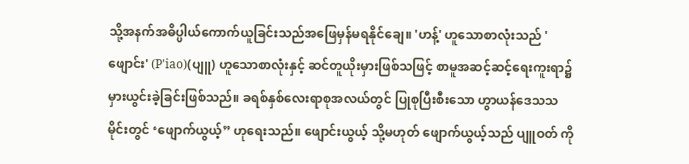သို့အနက်အဓိပ္ပါယ်ကောက်ယူခြင်းသည်အဖြေမှန်မရနိုင်ချေ။ 'ဟန့်' ဟူသောစာလုံးသည် 'ဖျောင်း' (P'iao)(ပျူ) ဟူသောစာလုံးနှင့် ဆင်တူယိုးမှားဖြစ်သဖြင့် စာမူအဆင့်ဆင့်ရေးကူးရာ၌ မှားယွင်းခဲ့ခြင်းဖြစ်သည်။ ခရစ်နှစ်လေးရာစုအလယ်တွင် ပြုစုပြီးစီးသော ဟွာယန်ဒေသသမိုင်းတွင် ‘ဖျောက်ယွယ့်” ဟုရေးသည်။ ဖျောင်းယွယ့် သို့မဟုတ် ဖျောက်ယွယ့်သည် ပျူဝတ် ကို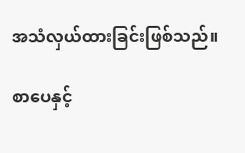အသံလှယ်ထားခြင်းဖြစ်သည်။

စာပေနှင့်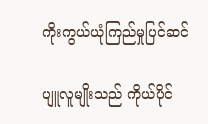ကိုးကွယ်ယုံကြည်မှုပြင်ဆင်

ပျူလူမျိုးသည် ကိုယ်ပိုင်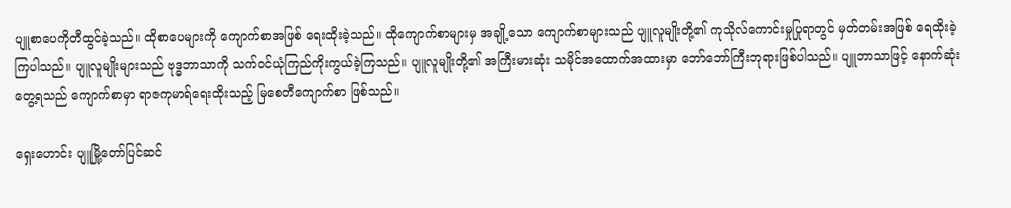ပျူစာပေကိုတီထွင်ခဲ့သည်။ ထိုစာပေများကို ကျောက်စာအဖြစ် ရေးထိုးခဲ့သည်။ ထိုကျောက်စာများမှ အချို့သော ကျောက်စာများသည် ပျူလူမျိုးတို့၏ ကုသိုလ်ကောင်းမှုပြုရာတွင် မှတ်တမ်းအဖြစ် ရေထိုးခဲ့ကြပါသည်။ ပျူလူမျိုးများသည် ဗုဒ္ဓဘာသာကို သက်ဝင်ယုံကြည်ကိုးကွယ်ခဲ့ကြသည်။ ပျူလူမျိုးတို့၏ အကြီးမားဆုံး သမိုင်အထောက်အထားမှာ ဘော်ဘော်ကြီးဘုရားဖြစ်ပါသည်။ ပျူဘာသာဖြင့် နောက်ဆုံးတွေ့ရသည် ကျောက်စာမှာ ရာဇကုမာရ်ရေးထိုးသည့် မြစေတီကျောက်စာ ဖြစ်သည်။

ရှေးဟောင်း ပျူမြို့တော်ပြင်ဆင်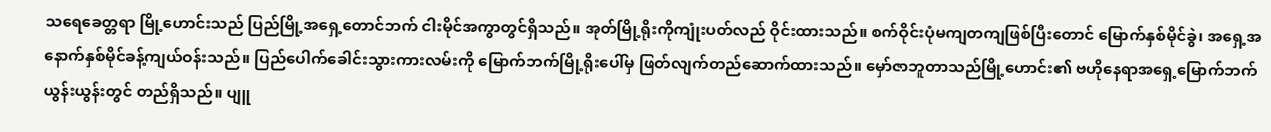သရေခေတ္တရာ မြို့ဟောင်းသည် ပြည်မြို့အရှေ့တောင်ဘက် ငါးမိုင်အကွာတွင်ရှိသည်။ အုတ်မြို့ရိုးကိုကျုံးပတ်လည် ဝိုင်းထားသည်။ စက်ဝိုင်းပုံမကျတကျဖြစ်ပြီးတောင် မြောက်နှစ်မိုင်ခွဲ၊ အရှေ့အနောက်နှစ်မိုင်ခန့်ကျယ်ဝန်းသည်။ ပြည်ပေါက်ခေါင်းသွားကားလမ်းကို မြောက်ဘက်မြို့ရိုးပေါ်မှ ဖြတ်လျက်တည်ဆောက်ထားသည်။ မှော်ဇာဘူတာသည်မြို့ဟောင်း၏ ဗဟိုနေရာအရှေ့မြောက်ဘက်ယွန်းယွန်းတွင် တည်ရှိသည်။ ပျူ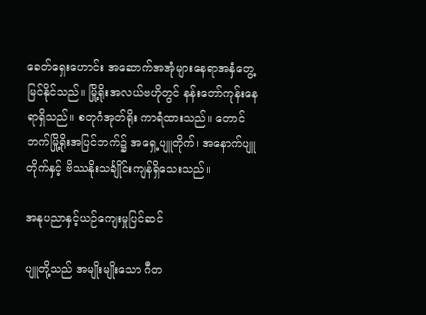ခေတ်ရှေးဟောင်း အဆောက်အအုံများနေရာအနှံတွေ့မြင်နိုင်သည်။ မြို့ရိုးအလယ်ဗဟိုတွင် နန်းတော်ကုန်းနေရာရှိသည်။ စတုဂံအုတ်ရိုး ကာရံထားသည်။ တောင်ဘက်မြို့ရိုးအပြင်ဘက်၌ အရှေ့ပျူတိုက်၊ အနောက်ပျူတိုက်နှင့် ဗိဿနိုးသင်္ချိုင်းကျန်ရှိသေးသည်။

အနုပညာနှင့်ယဉ်ကျေးမှုပြင်ဆင်

ပျူတို့သည် အမျိုးမျိုးသော ဂီတ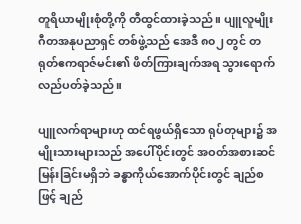တူရိယာမျိုးစုံတို့ကို တီထွင်ထားခဲ့သည်။ ပျူလူမျိုးဂီတအနုပညာရှင် တစ်ဖွဲ့သည် အေဒီ ၈၀၂ တွင် တရုတ်ဧကရာဇ်မင်း၏ ဖိတ်ကြားချက်အရ သွားရောက်လည်ပတ်ခဲ့သည်။

ပျူလက်ရာများဟု ထင်ရဖွယ်ရှိသော ရုပ်တုများ၌ အမျိုးသားများသည် အပေါ်ပိုင်းတွင် အဝတ်အစားဆင်မြန်းခြင်းမရှိဘဲ ခန္ဓာကိုယ်အောက်ပိုင်းတွင် ချည်စဖြင့် ချည်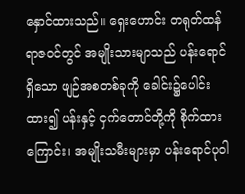နှောင်ထားသည်။ ရှေးဟောင်း တရုတ်ထန်ရာဇဝင်တွင် အမျိုးသားမျာသည် ပန်းရောင်ရှိသော ဖျဉ်အစတစ်ခုကို ခေါင်း၌ပေါင်းထား၍ ပန်းနှင့် ငှက်တောင်တို့ကို စိုက်ထားကြောင်း၊ အမျိုးသမီးများမှာ ပန်းရောင်ပုဝါ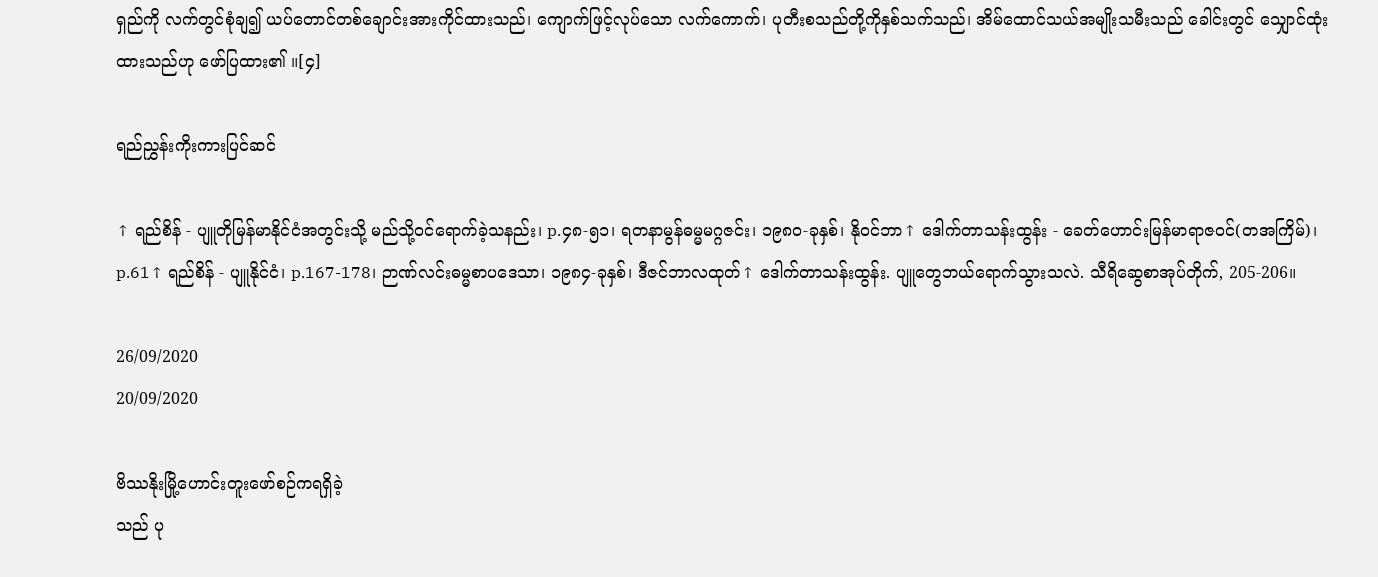ရှည်ကို လက်တွင်စုံချ၍ ယပ်တောင်တစ်ချောင်းအားကိုင်ထားသည်၊ ကျောက်ဖြင့်လုပ်သော လက်ကောက်၊ ပုတီးစသည်တို့ကိုနှစ်သက်သည်၊ အိမ်ထောင်သယ်အမျိုးသမီးသည် ခေါင်းတွင် သျှောင်ထုံးထားသည်ဟု ဖော်ပြထား၏ ။[၄]

ရည်ညွှန်းကိုးကားပြင်ဆင်

↑ ရည်စိန် - ပျူတိုမြန်မာနိုင်ငံအတွင်းသို့ မည်သို့ဝင်ရောက်ခဲ့သနည်း၊ p.၄၈-၅၁၊ ရတနာမွန်ဓမ္မမဂ္ဂဇင်း၊ ၁၉၈၀-ခုနှစ်၊ နိုဝင်ဘာ↑ ဒေါက်တာသန်းထွန်း - ခေတ်ဟောင်းမြန်မာရာဇဝင်(တအကြိမ်)၊ p.61↑ ရည်စိန် - ပျူနိုင်ငံ၊ p.167-178၊ ဉာဏ်လင်းဓမ္မစာပဒေသာ၊ ၁၉၈၄-ခုနှစ်၊ ဒီဇင်ဘာလထုတ်↑ ဒေါက်တာသန်းထွန်း. ပျူတွေဘယ်ရောက်သွားသလဲ. သီရိဆွေစာအုပ်တိုက်, 205-206။

26/09/2020
20/09/2020

ဗိဿနိုးမြို့ဟောင်းတူးဖော်စဉ်ကရရှိခဲ့
သည် ပု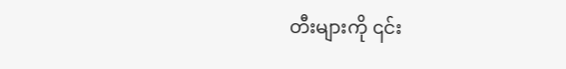တီးများကို ၎င်း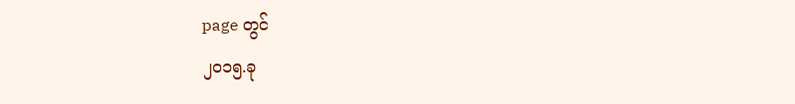page တွင်
၂၀၁၅.ခု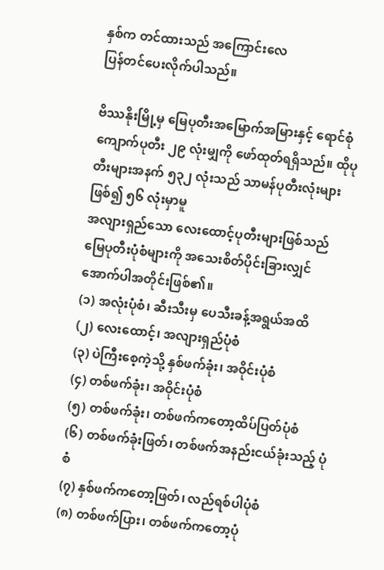နှစ်က တင်ထားသည် အကြောင်းလေ
ပြန်တင်ပေးလိုက်ပါသည်။

ဗိဿနိုးမြို့မှ မြေပုတီးအမြောက်အမြားနှင့် ရောင်စုံကျောက်ပုတီး ၂၉ လုံးမျှကို ဖော်ထုတ်ရရှိသည်။ ထိုပုတီးများအနက် ၅၃၂ လုံးသည် သာမန်ပုတီးလုံးများဖြစ်၍ ၅၆ လုံးမှာမူ
အလျားရှည်သော လေးထောင့်ပုတီးများဖြစ်သည်
မြေပုတီးပုံစံများကို အသေးစိတ်ပိုင်းခြားလျှင် အောက်ပါအတိုင်းဖြစ်၏။
(၁) အလုံးပုံစံ၊ ဆီးသီးမှ ပေသီးခန့်အရွယ်အထိ
(၂) လေးထောင့်၊ အလျားရှည်ပုံစံ
(၃) ပဲကြီးစေ့ကဲ့သို့ နှစ်ဖက်ခုံး၊ အဝိုင်းပုံစံ
(၄) တစ်ဖက်ခုံး၊ အဝိုင်းပုံစံ
(၅) တစ်ဖက်ခုံး၊ တစ်ဖက်ကတော့ထိပ်ပြတ်ပုံစံ
(၆) တစ်ဖက်ခုံးဖြတ်၊ တစ်ဖက်အနည်းငယ်ခုံးသည့် ပုံစံ
(၇) နှစ်ဖက်ကတော့ဖြတ်၊ လည်ရစ်ပါပုံစံ
(၈) တစ်ဖက်ပြား၊ တစ်ဖက်ကတော့ပုံ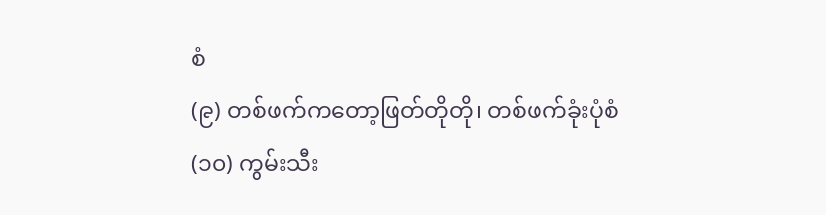စံ
(၉) တစ်ဖက်ကတော့ဖြတ်တိုတို၊ တစ်ဖက်ခုံးပုံစံ
(၁၀) ကွမ်းသီး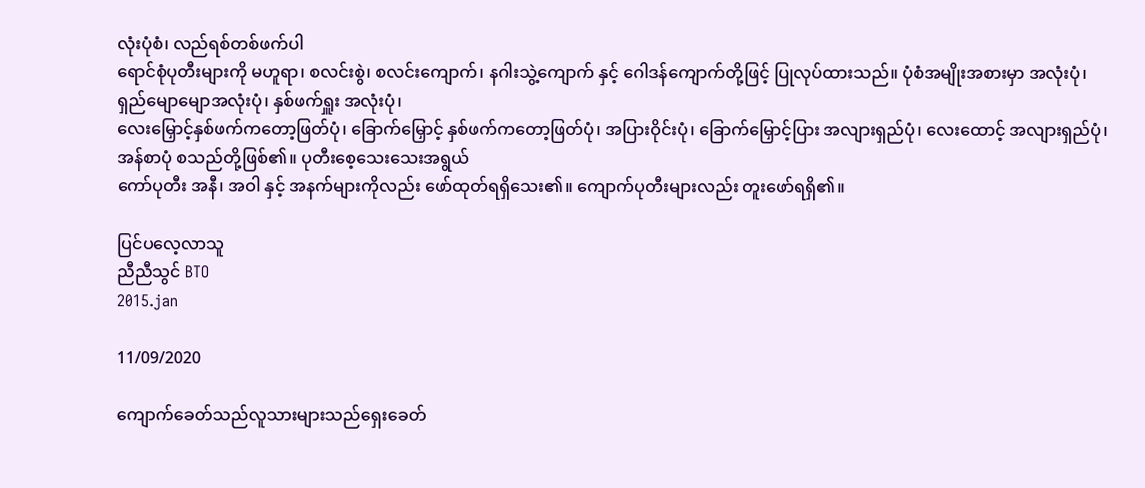လုံးပုံစံ၊ လည်ရစ်တစ်ဖက်ပါ
ရောင်စုံပုတီးများကို မဟူရာ၊ စလင်းစွဲ၊ စလင်းကျောက်၊ နဂါးသွဲ့ကျောက် နှင့် ဂေါဒန်ကျောက်တို့ဖြင့် ပြုလုပ်ထားသည်။ ပုံစံအမျိုးအစားမှာ အလုံးပုံ၊ ရှည်မျောမျောအလုံးပုံ၊ နှစ်ဖက်ရှူး အလုံးပုံ၊
လေးမြှောင့်နှစ်ဖက်ကတော့ဖြတ်ပုံ၊ ခြောက်မြှောင့် နှစ်ဖက်ကတော့ဖြတ်ပုံ၊ အပြားဝိုင်းပုံ၊ ခြောက်မြှောင့်ပြား အလျားရှည်ပုံ၊ လေးထောင့် အလျားရှည်ပုံ၊ အန်စာပုံ စသည်တို့ဖြစ်၏။ ပုတီးစေ့သေးသေးအရွယ်
ကော်ပုတီး အနီ၊ အဝါ နှင့် အနက်များကိုလည်း ဖော်ထုတ်ရရှိသေး၏။ ကျောက်ပုတီးများလည်း တူးဖော်ရရှိ၏။

ပြင်ပလေ့လာသူ
ညီညီသွင် BTO
2015.jan

11/09/2020

ကျောက်ခေတ်သည်လူသားများသည်ရှေးခေတ်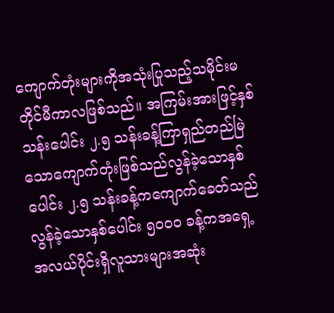ကျောက်တုံးများကိုအသုံးပြုသည့်သမိုင်းမတိုင်မီကာလဖြစ်သည်။ အကြမ်းအားဖြင့်နှစ်သန်းပေါင်း ၂.၅ သန်းခန့်ကြာရှည်တည်မြဲသောကျောက်တုံးဖြစ်သည်လွန်ခဲ့သောနှစ်ပေါင်း ၂.၅ သန်းခန့်ကကျောက်ခေတ်သည်လွန်ခဲ့သောနှစ်ပေါင်း ၅၀၀၀ ခန့်ကအရှေ့အလယ်ပိုင်းရှိလူသားများအဆုံး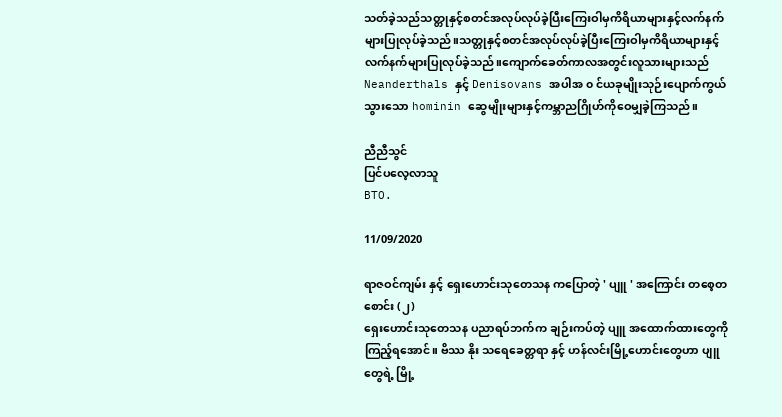သတ်ခဲ့သည်သတ္တုနှင့်စတင်အလုပ်လုပ်ခဲ့ပြီးကြေးဝါမှကိရိယာများနှင့်လက်နက်များပြုလုပ်ခဲ့သည်။သတ္တုနှင့်စတင်အလုပ်လုပ်ခဲ့ပြီးကြေးဝါမှကိရိယာများနှင့်လက်နက်များပြုလုပ်ခဲ့သည်။ကျောက်ခေတ်ကာလအတွင်းလူသားများသည် Neanderthals နှင့် Denisovans အပါအ ၀ င်ယခုမျိုးသုဉ်းပျောက်ကွယ်သွားသော hominin ဆွေမျိုးများနှင့်ကမ္ဘာညဂြိုဟ်ကိုဝေမျှခဲ့ကြသည်။

ညီညီသွင်
ပြင်ပလေ့လာသူ
BTO.

11/09/2020

ရာဇဝင်ကျမ်း နှင့် ရှေးဟောင်းသုတေသန ကပြောတဲ့ ' ပျူ ' အကြောင်း တစေ့တစောင်း (၂)
ရှေးဟောင်းသုတေသန ပညာရပ်ဘက်က ချဉ်းကပ်တဲ့ ပျူ အထောက်ထားတွေကို ကြည့်ရအောင်။ ဗိဿ နိုး သရေခေတ္တရာ နှင့် ဟန်လင်းမြို့ဟောင်းတွေဟာ ပျူ တွေရဲ့ မြို့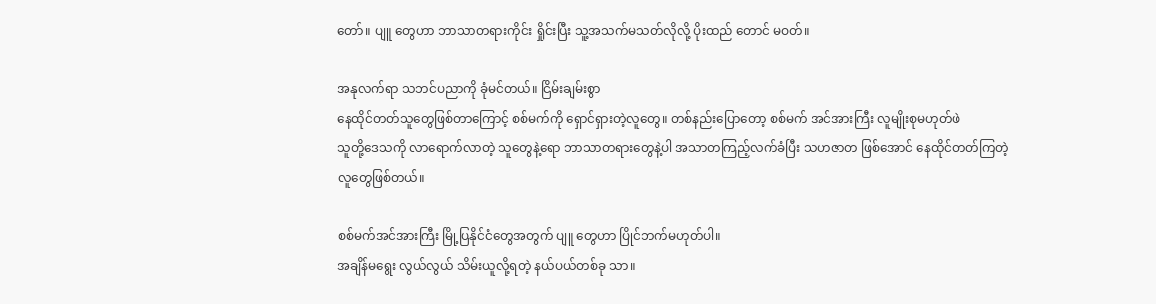တော်။ ပျူ တွေဟာ ဘာသာတရားကိုင်း ရှိုင်းပြီး သူ့အသက်မသတ်လိုလို့ ပိုးထည် တောင် မဝတ်။

အနုလက်ရာ သဘင်ပညာကို ခုံမင်တယ်။ ငြိမ်းချမ်းစွာ
နေထိုင်တတ်သူတွေဖြစ်တာကြောင့် စစ်မက်ကို ရှောင်ရှားတဲ့လူတွေ။ တစ်နည်းပြောတော့ စစ်မက် အင်အားကြီး လူမျိုးစုမဟုတ်ဖဲ
သူတို့ဒေသကို လာရောက်လာတဲ့ သူတွေနဲ့ရော ဘာသာတရားတွေနဲ့ပါ အသာတကြည့်လက်ခံပြီး သဟဇာတ ဖြစ်အောင် နေထိုင်တတ်ကြတဲ့
လူတွေဖြစ်တယ်။

စစ်မက်အင်အားကြီး မြို့ပြနိုင်ငံတွေအတွက် ပျူ တွေဟာ ပြိုင်ဘက်မဟုတ်ပါ။
အချိန်မရွေး လွယ်လွယ် သိမ်းယူလို့ရတဲ့ နယ်ပယ်တစ်ခု သာ။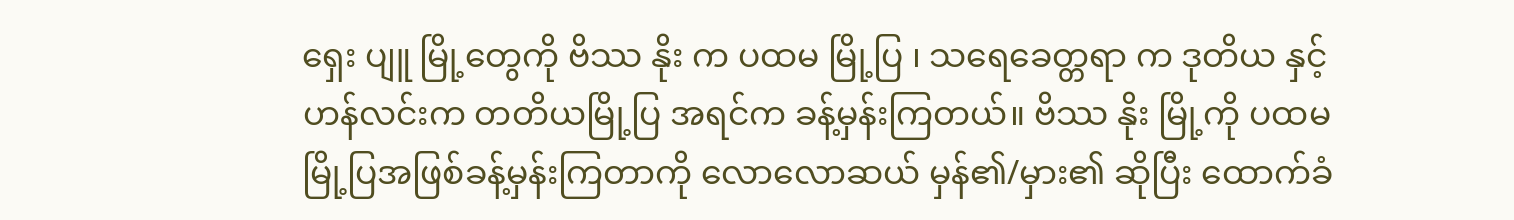ရှေး ပျူ မြို့တွေကို ဗိဿ နိုး က ပထမ မြို့ပြ ၊ သရေခေတ္တရာ က ဒုတိယ နှင့် ဟန်လင်းက တတိယမြို့ပြ အရင်က ခန့်မှန်းကြတယ်။ ဗိဿ နိုး မြို့ကို ပထမမြို့ပြအဖြစ်ခန့်မှန်းကြတာကို လောလောဆယ် မှန်၏/မှား၏ ဆိုပြီး ထောက်ခံ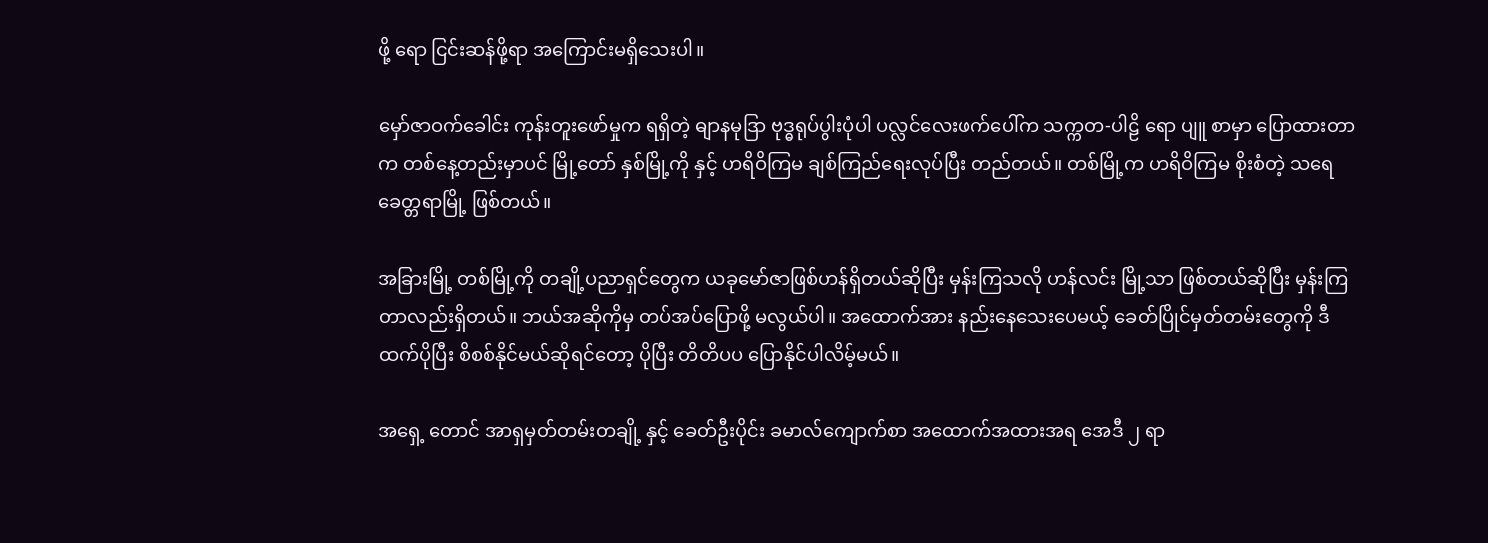ဖို့ ရော ငြင်းဆန်ဖို့ရာ အကြောင်းမရှိသေးပါ။

မှော်ဇာဝက်ခေါင်း ကုန်းတူးဖော်မှုက ရရှိတဲ့ ဓျာနမုဒြာ ဗုဒ္ဓရုပ်ပွါးပုံပါ ပလ္လင်လေးဖက်ပေါ်က သက္ကတ-ပါဠိ ရော ပျူ စာမှာ ပြောထားတာက တစ်နေ့တည်းမှာပင် မြို့တော် နှစ်မြို့ကို နှင့် ဟရိဝိကြမ ချစ်ကြည်ရေးလုပ်ပြီး တည်တယ်။ တစ်မြို့က ဟရိဝိကြမ စိုးစံတဲ့ သရေခေတ္တရာမြို့ ဖြစ်တယ်။

အခြားမြို့ တစ်မြို့ကို တချို့ပညာရှင်တွေက ယခုမော်ဇာဖြစ်ဟန်ရှိတယ်ဆိုပြီး မှန်းကြသလို ဟန်လင်း မြို့သာ ဖြစ်တယ်ဆိုပြီး မှန်းကြတာလည်းရှိတယ်။ ဘယ်အဆိုကိုမှ တပ်အပ်ပြောဖို့ မလွယ်ပါ။ အထောက်အား နည်းနေသေးပေမယ့် ခေတ်ပြိုင်မှတ်တမ်းတွေကို ဒီထက်ပိုပြီး စိစစ်နိုင်မယ်ဆိုရင်တော့ ပိုပြီး တိတိပပ ပြောနိုင်ပါလိမ့်မယ်။

အရှေ့ တောင် အာရှမှတ်တမ်းတချို့ နှင့် ခေတ်ဦးပိုင်း ခမာလ်ကျောက်စာ အထောက်အထားအရ အေဒီ ၂ ရာ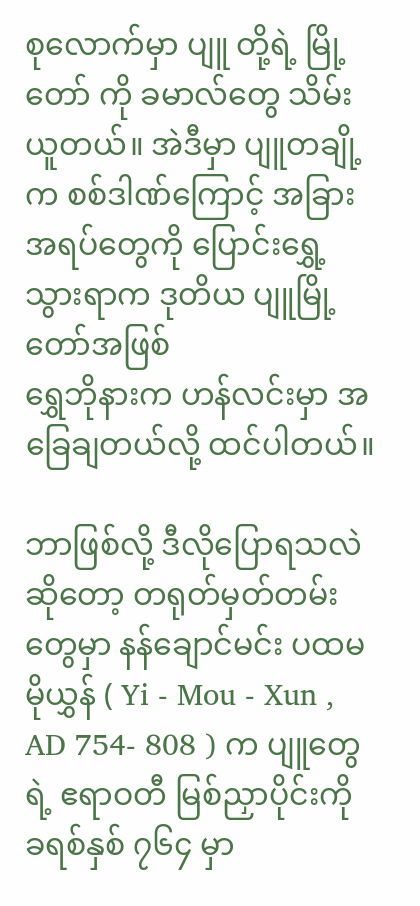စုလောက်မှာ ပျူ တို့ရဲ့ မြို့တော် ကို ခမာလ်တွေ သိမ်းယူတယ်။ အဲဒီမှာ ပျူတချို့က စစ်ဒါဏ်ကြောင့် အခြားအရပ်တွေကို ပြောင်းရွှေ့သွားရာက ဒုတိယ ပျူမြို့တော်အဖြစ်
ရွှေဘိုနားက ဟန်လင်းမှာ အခြေချတယ်လို့ ထင်ပါတယ်။

ဘာဖြစ်လို့ ဒီလိုပြောရသလဲဆိုတော့ တရုတ်မှတ်တမ်းတွေမှာ နန်ချောင်မင်း ပထမ မိုယွှန် ( Yi - Mou - Xun , AD 754- 808 ) က ပျူတွေရဲ့ ဧရာဝတီ မြစ်ညှာပိုင်းကို ခရစ်နှစ် ၇၆၄ မှာ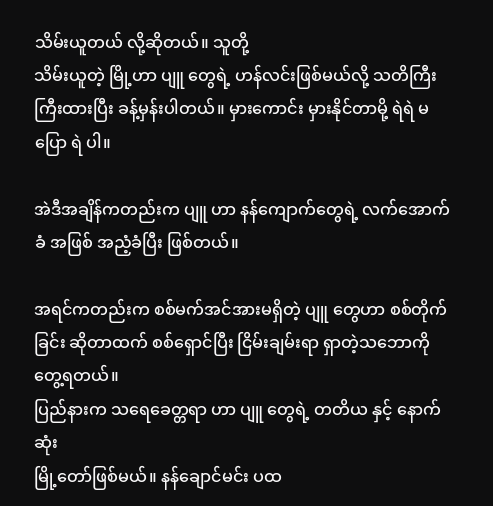သိမ်းယူတယ် လို့ဆိုတယ်။ သူတို့
သိမ်းယူတဲ့ မြို့ဟာ ပျူ တွေရဲ့ ဟန်လင်းဖြစ်မယ်လို့ သတိကြီးကြီးထားပြီး ခန့်မှန်းပါတယ်။ မှားကောင်း မှားနိုင်တာမို့ ရဲရဲ မပြော ရဲ ပါ။

အဲဒီအချိန်ကတည်းက ပျူ ဟာ နန်ကျောက်တွေရဲ့ လက်အောက်ခံ အဖြစ် အညံ့ခံပြီး ဖြစ်တယ်။

အရင်ကတည်းက စစ်မက်အင်အားမရှိတဲ့ ပျူ တွေဟာ စစ်တိုက်ခြင်း ဆိုတာထက် စစ်ရှောင်ပြီး ငြိမ်းချမ်းရာ ရှာတဲ့သဘောကို တွေ့ရတယ်။
ပြည်နားက သရေခေတ္တရာ ဟာ ပျူ တွေရဲ့ တတိယ နှင့် နောက်ဆုံး
မြို့တော်ဖြစ်မယ်။ နန်ချောင်မင်း ပထ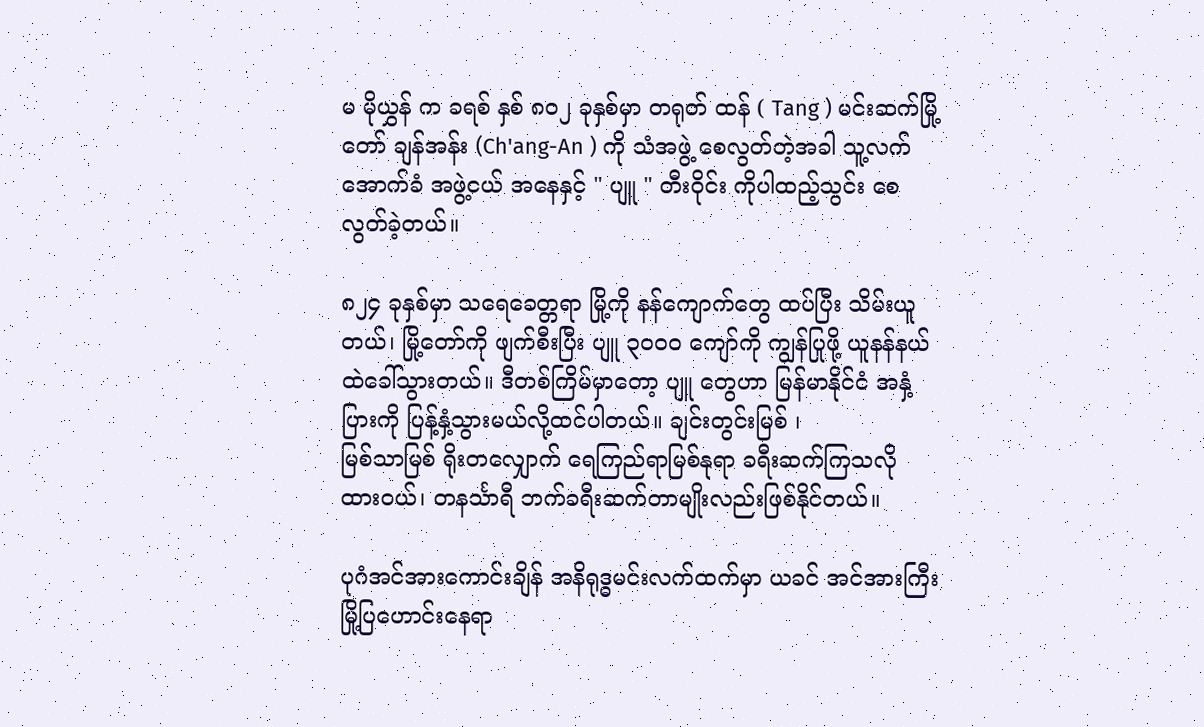မ မိုယွှန် က ခရစ် နှစ် ၈၀၂ ခုနှစ်မှာ တရုတ် ထန် ( Tang ) မင်းဆက်မြို့တော် ချန်အန်း (Ch'ang-An ) ကို သံအဖွဲ့ စေလွတ်တဲ့အခါ သူ့လက်အောက်ခံ အဖွဲ့ငယ် အနေနှင့် " ပျူ " တီးဝိုင်း ကိုပါထည့်သွင်း စေလွတ်ခဲ့တယ်။

၈၂၄ ခုနှစ်မှာ သရေခေတ္တရာ မြို့ကို နန်ကျောက်တွေ ထပ်ပြီး သိမ်းယူတယ်၊ မြို့တော်ကို ဖျက်စီးပြီး ပျူ ၃၀၀၀ ကျော်ကို ကျွန်ပြုဖို့ ယူနန်နယ်ထဲခေါ်သွားတယ်။ ဒီတစ်ကြိမ်မှာတော့ ပျူ တွေဟာ မြန်မာနိုင်ငံ အနှံ့ပြားကို ပြန့်နှံ့သွားမယ်လို့ထင်ပါတယ်။ ချင်းတွင်းမြစ် ၊
မြစ်သာမြစ် ရိုးတလျှောက် ရေကြည်ရာမြစ်နုရာ ခရီးဆက်ကြသလို ထားဝယ်၊ တနင်္သာရီ ဘက်ခရီးဆက်တာမျိုးလည်းဖြစ်နိုင်တယ်။

ပုဂံအင်အားကောင်းချိန် အနိရုဒ္ဓမင်းလက်ထက်မှာ ယခင် အင်အားကြီး
မြို့ပြဟောင်းနေရာ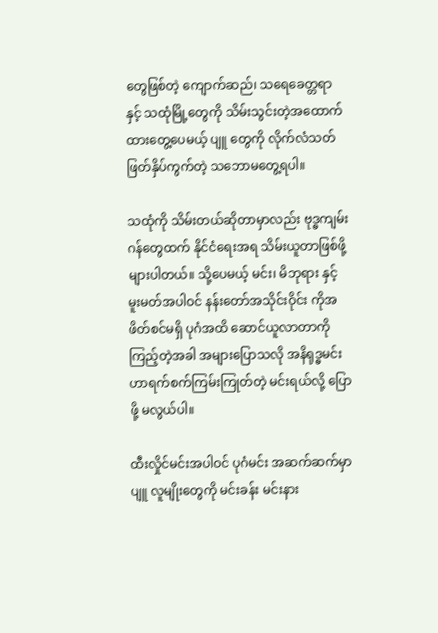တွေဖြစ်တဲ့ ကျောက်ဆည်၊ သရေခေတ္တရာ နှင့် သထုံမြို့တွေကို သိမ်းသွင်းတဲ့အထောက်ထားတွေ့ပေမယ့် ပျူ တွေကို လိုက်လံသတ်ဖြတ်နှိပ်ကွက်တဲ့ သဘောမတွေ့ရပါ။

သထုံကို သိမ်းတယ်ဆိုတာမှာလည်း ဗုဒ္ဓကျမ်းဂန်တွေထက် နိုင်ငံရေးအရ သိမ်းယူတာဖြစ်ဖို့များပါတယ်။ သို့ပေမယ့် မင်း၊ မိဘုရား နှင့် မူးမတ်အပါဝင် နန်းတော်အသိုင်းဝိုင်း ကိုအဖိတ်စင်မရှိ ပုဂံအထိ ဆောင်ယူလာတာကို ကြည့်တဲ့အခါ အများပြောသလို အနိရုဒ္ဓမင်း ဟာရက်စက်ကြမ်းကြုတ်တဲ့ မင်းရယ်လို့ ပြောဖို့ မလွယ်ပါ။

ထီးလှိုင်မင်းအပါဝင် ပုဂံမင်း အဆက်ဆက်မှာ ပျူ လူမျိုးတွေကို မင်းခန်း မင်းနား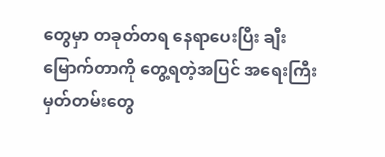တွေမှာ တခုတ်တရ နေရာပေးပြီး ချီးမြောက်တာကို တွေ့ရတဲ့အပြင် အရေးကြီးမှတ်တမ်းတွေ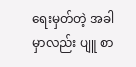ရေးမှတ်တဲ့ အခါမှာလည်း ပျူ စာ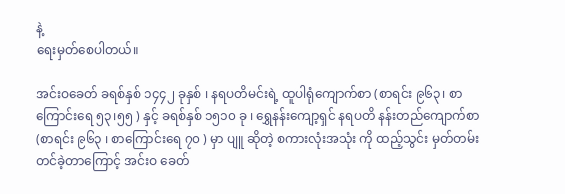နဲ့
ရေးမှတ်စေပါတယ်။

အင်းဝခေတ် ခရစ်နှစ် ၁၄၄၂ ခုနှစ် ၊ နရပတိမင်းရဲ့ ထူပါရုံကျောက်စာ (စာရင်း ၉၆၃၊ စာကြောင်းရေ ၅၃၊၅၅ ) နှင့် ခရစ်နှစ် ၁၅၁၀ ခု ၊ ရွှေနန်းကျော့ရှင် နရပတိ နန်းတည်ကျောက်စာ (စာရင်း ၉၆၃ ၊ စာကြောင်းရေ ၇၀ ) မှာ ပျူ ဆိုတဲ့ စကားလုံးအသုံး ကို ထည့်သွင်း မှတ်တမ်းတင်ခဲ့တာကြောင့် အင်းဝ ခေတ်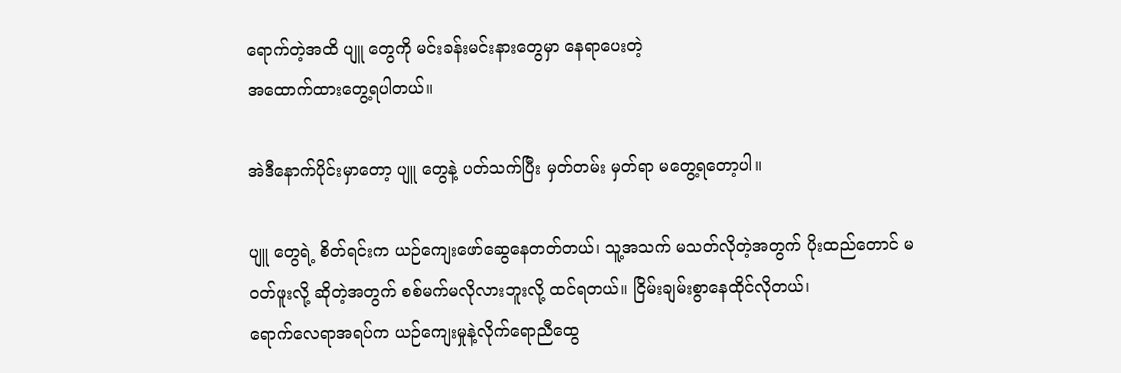ရောက်တဲ့အထိ ပျူ တွေကို မင်းခန်းမင်းနားတွေမှာ နေရာပေးတဲ့
အထောက်ထားတွေ့ရပါတယ်။

အဲဒီနောက်ပိုင်းမှာတော့ ပျူ တွေနဲ့ ပတ်သက်ပြီး မှတ်တမ်း မှတ်ရာ မတွေ့ရတော့ပါ။

ပျူ တွေရဲ့ စိတ်ရင်းက ယဉ်ကျေးဖော်ဆွေနေတတ်တယ်၊ သူ့အသက် မသတ်လိုတဲ့အတွက် ပိုးထည်တောင် မဝတ်ဖူးလို့ ဆိုတဲ့အတွက် စစ်မက်မလိုလားဘူးလို့ ထင်ရတယ်။ ငြိမ်းချမ်းစွာနေထိုင်လိုတယ်၊
ရောက်လေရာအရပ်က ယဉ်ကျေးမှုနဲ့လိုက်ရောညီထွေ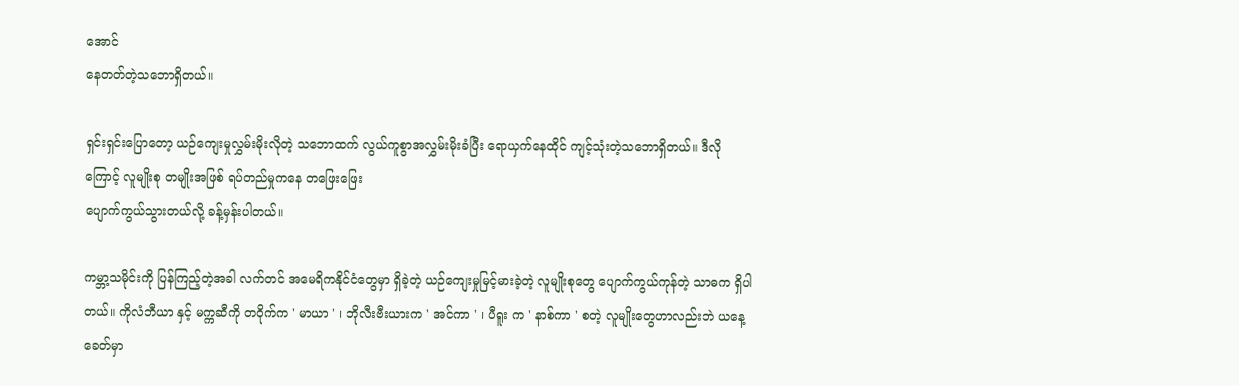အောင်
နေတတ်တဲ့သဘောရှိတယ်။

ရှင်းရှင်းပြောတော့ ယဉ်ကျေးမှုလွှမ်းမိုးလိုတဲ့ သဘောထက် လွယ်ကူစွာအလွှမ်းမိုးခံပြီး ရောယှက်နေထိုင် ကျင့်သုံးတဲ့သဘောရှိတယ်။ ဒီလိုကြောင့် လူမျိုးစု တမျိုးအဖြစ် ရပ်တည်မှုကနေ တဖြေးဖြေး
ပျောက်ကွယ်သွားတယ်လို့ ခန့်မှန်းပါတယ်။

ကမ္ဘာ့သမိုင်းကို ပြန်ကြည့်တဲ့အခါ လက်တင် အမေရိကနိုင်ငံတွေမှာ ရှိခဲ့တဲ့ ယဉ်ကျေးမှုမြင့်မားခဲ့တဲ့ လူမျိုးစုတွေ ပျောက်ကွယ်ကုန်တဲ့ သာဓက ရှိပါတယ်။ ကိုလံဘီယာ နှင့် မက္ကဆီကို တဝိုက်က ' မာယာ ' ၊ ဘိုလီးဗီးယားက ' အင်ကာ ' ၊ ပီရူး က ' နာစ်ကာ ' စတဲ့ လူမျိုးတွေဟာလည်းဘဲ ယနေ့ခေတ်မှာ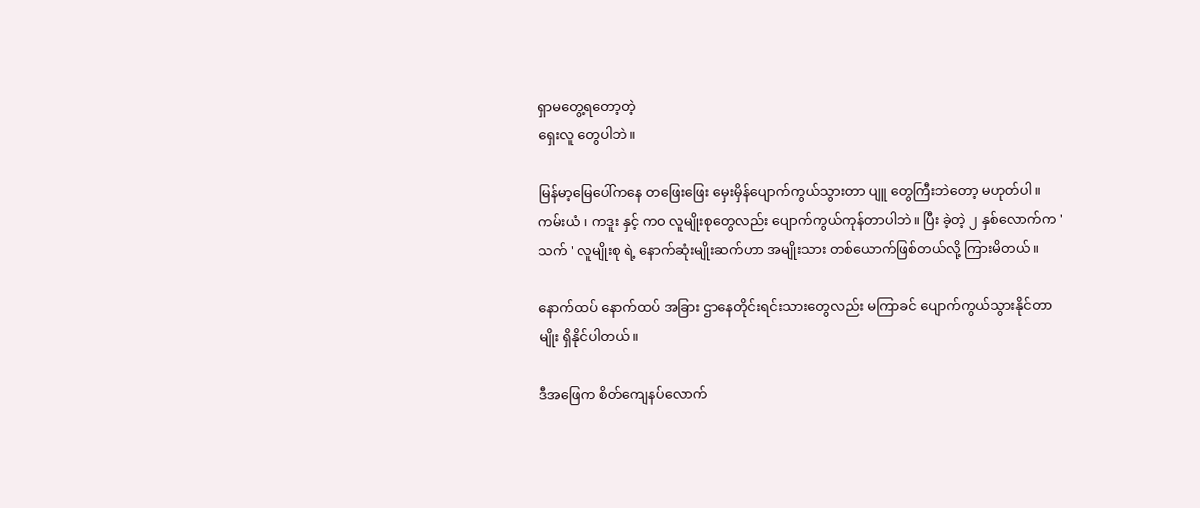ရှာမတွေ့ရတော့တဲ့
ရှေးလူ တွေပါဘဲ။

မြန်မာ့မြေပေါ်ကနေ တဖြေးဖြေး မှေးမှိန်ပျောက်ကွယ်သွားတာ ပျူ တွေကြီးဘဲတော့ မဟုတ်ပါ။ ကမ်းယံ ၊ ကဒူး နှင့် ကဝ လူမျိုးစုတွေလည်း ပျောက်ကွယ်ကုန်တာပါဘဲ။ ပြီး ခဲ့တဲ့ ၂ နှစ်လောက်က ' သက် ' လူမျိုးစု ရဲ့ နောက်ဆုံးမျိုးဆက်ဟာ အမျိုးသား တစ်ယောက်ဖြစ်တယ်လို့ ကြားမိတယ်။

နောက်ထပ် နောက်ထပ် အခြား ဌာနေတိုင်းရင်းသားတွေလည်း မကြာခင် ပျောက်ကွယ်သွားနိုင်တာမျိုး ရှိနိုင်ပါတယ်။

ဒီအဖြေက စိတ်ကျေနပ်လောက်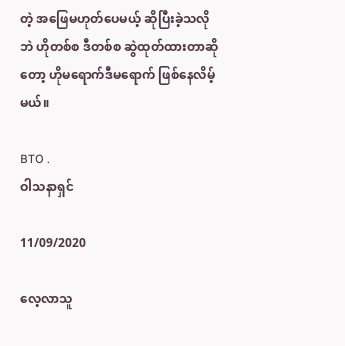တဲ့ အဖြေမဟုတ်ပေမယ့် ဆိုပြီးခဲ့သလိုဘဲ ဟိုတစ်စ ဒီတစ်စ ဆွဲထုတ်ထားတာဆိုတော့ ဟိုမရောက်ဒီမရောက် ဖြစ်နေလိမ့်မယ်။

BTO .
ဝါသနာရှင်

11/09/2020

လေ့လာသူ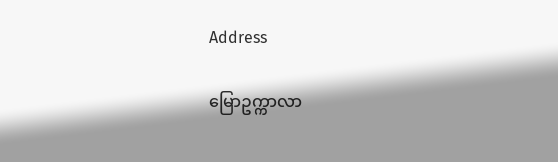Address

မြောဥက္ကာလာ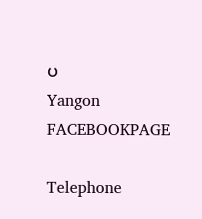ပ
Yangon
FACEBOOKPAGE

Telephone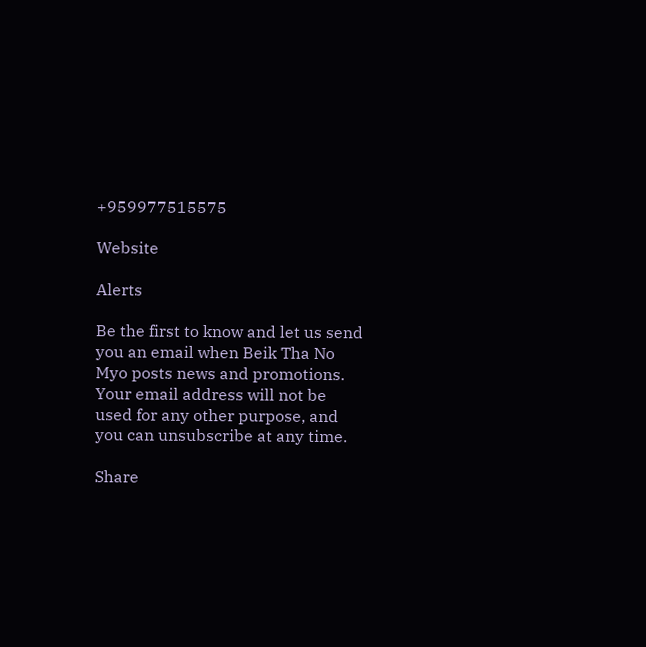+959977515575

Website

Alerts

Be the first to know and let us send you an email when Beik Tha No Myo posts news and promotions. Your email address will not be used for any other purpose, and you can unsubscribe at any time.

Share